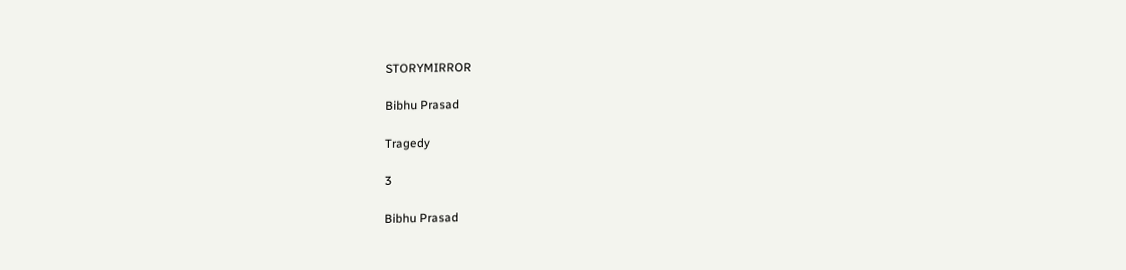STORYMIRROR

Bibhu Prasad

Tragedy

3

Bibhu Prasad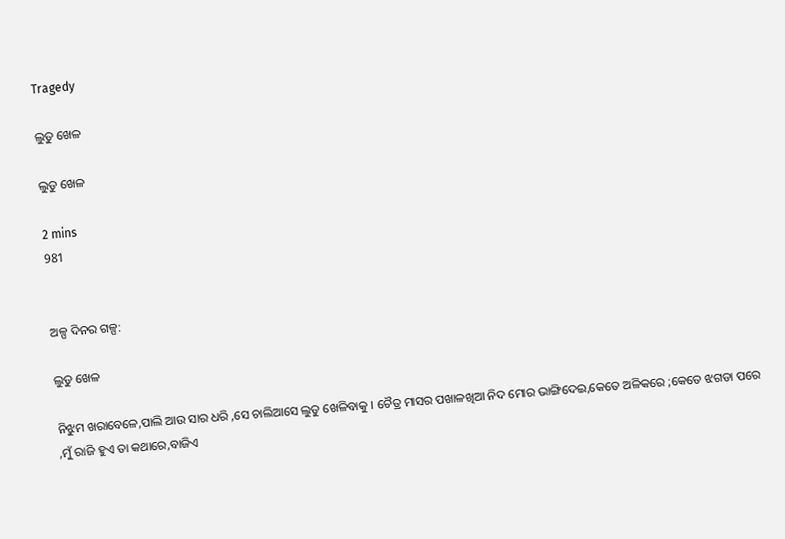Tragedy

ଲୁଡୁ ଖେଳ

ଲୁଡୁ ଖେଳ

2 mins
981


ଅଳ୍ପ ଦିନର ଗଳ୍ପ:

ଲୁଡୁ ଖେଳ

ନିଝୁମ ଖରାବେଳେ,ପାଲି ଆଉ ସାର ଧରି ,ସେ ଚାଲିଆସେ ଲୁଡୁ ଖେଳିବାକୁ । ଚୈତ୍ର ମାସର ପଖାଳଖିଆ ନିଦ ମୋର ଭାଙ୍ଗିଦେଇ,କେତେ ଅଳିକରେ ;କେତେ ଝଗଡା ପରେ ,ମୁଁ ରାଜି ହୁଏ ତା କଥାରେ,ବାଜିଏ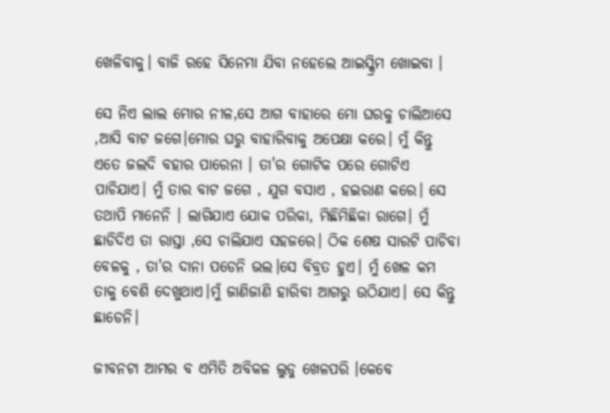ଖେଳିବାକୁ। ବାଜି ରହେ ସିନେମା ଯିବା ନହେଲେ ଆଇସ୍କ୍ରିମ ଖୋଇବା ।

ସେ ନିଏ ଲାଲ ମୋର ନୀଳ,ସେ ଆଗ ବାହାରେ ମୋ ଘରକୁ ଚାଲିଆସେ ,ଆସି ବାଟ ଜଗେ।ମୋର ଘରୁ ବାହାରିବାକୁ ଅପେକ୍ଷା କରେ। ମୁଁ କିନ୍ତୁ ଏତେ ଜଲଦି ବହାର ପାରେନା । ତା'ର ଗୋଟିକ ପରେ ଗୋଟିଏ ପାଚିଯାଏ। ମୁଁ ତାର ବାଟ ଜଗେ , ଯୁଗ ବସାଏ , ହଇରାଣ କରେ। ସେ ତଥାପି ମାନେନି । ଲାଗିଯାଏ ଯୋକ ପରିକା, ମିଛିମିଛିକା ରାଗେ। ମୁଁ ଛାଡିଦିଏ ତା ରାସ୍ତା ,ସେ ଚାଲିଯାଏ ସହଜରେ। ଠିକ ଶେଷ ସାରଟି ପାଚିବା ବେଳକୁ , ତା'ର ଦାନା ପଡେନି ଭଲ।ସେ ବିବ୍ରତ ହୁଏ। ମୁଁ ଖେଳ କମ ତାକୁ ବେଶି ଦେଖୁଥାଏ।ମୁଁ ଜାଣିଜାଣି ହାରିବା ଆଗରୁ ଉଠିଯାଏ। ସେ କିନ୍ତୁ ଛାଡେନି।

ଜୀବନଟା ଆମର ବ ଏମିତି ଅବିକଳ ଲୁଡୁ ଖେଳପରି ।କେବେ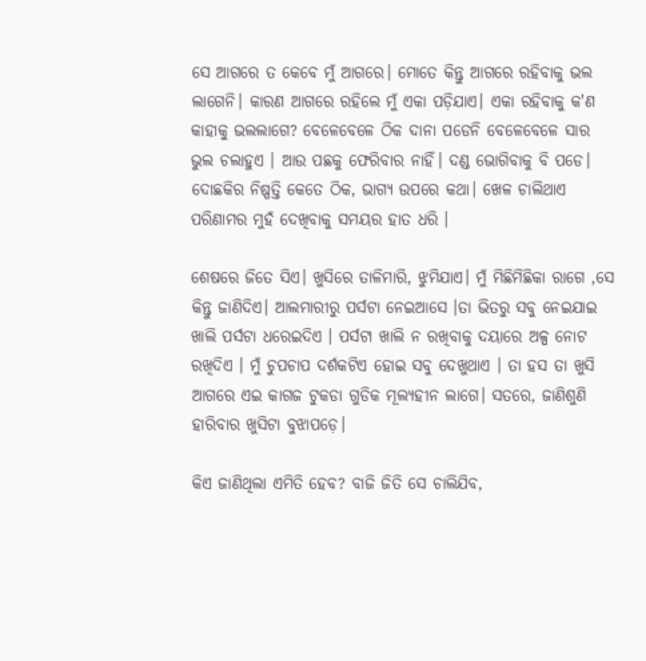ସେ ଆଗରେ ତ କେବେ ମୁଁ ଆଗରେ। ମୋତେ କିନ୍ତୁ ଆଗରେ ରହିବାକୁ ଭଲ ଲାଗେନି। କାରଣ ଆଗରେ ରହିଲେ ମୁଁ ଏକା ପଡ଼ିଯାଏ। ଏକା ରହିବାକୁ କ'ଣ କାହାକୁ ଭଲଲାଗେ? ବେଳେବେଳେ ଠିକ ଦାନା ପଡେନି ବେଳେବେଳେ ସାର ଭୁଲ ଚଲାହୁଏ । ଆଉ ପଛକୁ ଫେରିବାର ନାହିଁ। ଦଣ୍ଡ ଭୋଗିବାକୁ ବି ପଡେ। ଦୋଛକିର ନିଷ୍ପତ୍ତି କେତେ ଠିକ, ଭାଗ୍ୟ ଉପରେ କଥା। ଖେଳ ଚାଲିଥାଏ ପରିଣାମର ମୁହଁ ଦେଖିବାକୁ ସମୟର ହାତ ଧରି ।

ଶେଷରେ ଜିତେ ସିଏ। ଖୁସିରେ ତାଳିମାରି, ଝୁମିଯାଏ। ମୁଁ ମିଛିମିଛିକା ରାଗେ ,ସେ କିନ୍ତୁ ଜାଣିଦିଏ। ଆଲମାରୀରୁ ପର୍ସଟା ନେଇଆସେ ।ତା ଭିତରୁ ସବୁ ନେଇଯାଇ ଖାଲି ପର୍ସଟା ଧରେଇଦିଏ । ପର୍ସଟା ଖାଲି ନ ରଖିବାକୁ ଦୟାରେ ଅଳ୍ପ ନୋଟ ରଖିଦିଏ । ମୁଁ ଚୁପଚାପ ଦର୍ଶକଟିଏ ହୋଇ ସବୁ ଦେଖୁଥାଏ । ତା ହସ ତା ଖୁସି ଆଗରେ ଏଇ କାଗଜ ଟୁକଡା ଗୁଡିକ ମୂଲ୍ୟହୀନ ଲାଗେ। ସତରେ, ଜାଣିଶୁଣି ହାରିବାର ଖୁସିଟା ବୁଝାପଡ଼େ।

କିଏ ଜାଣିଥିଲା ଏମିତି ହେବ? ବାଜି ଜିତି ସେ ଚାଲିଯିବ,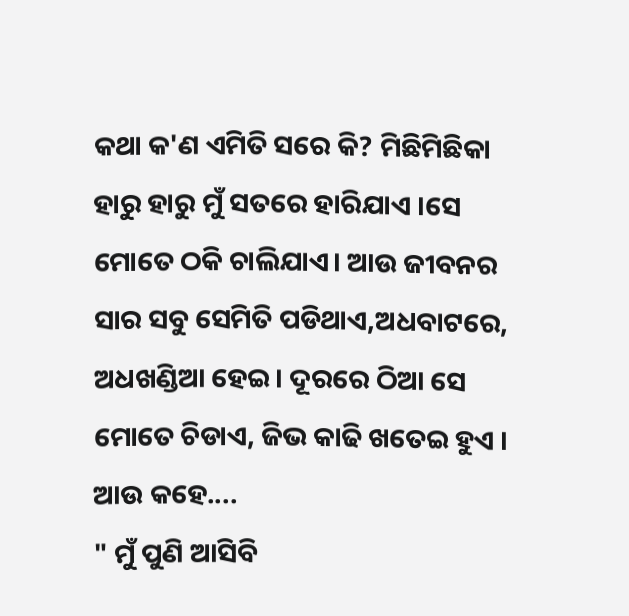କଥା କ'ଣ ଏମିତି ସରେ କି? ମିଛିମିଛିକା ହାରୁ ହାରୁ ମୁଁ ସତରେ ହାରିଯାଏ ।ସେ ମୋତେ ଠକି ଚାଲିଯାଏ। ଆଉ ଜୀବନର ସାର ସବୁ ସେମିତି ପଡିଥାଏ,ଅଧବାଟରେ, ଅଧଖଣ୍ଡିଆ ହେଇ। ଦୂରରେ ଠିଆ ସେ ମୋତେ ଚିଡାଏ, ଜିଭ କାଢି ଖତେଇ ହୁଏ । ଆଉ କହେ....
" ମୁଁ ପୁଣି ଆସିବି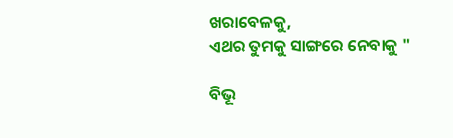ଖରାବେଳକୁ,
ଏଥର ତୁମକୁ ସାଙ୍ଗରେ ନେବାକୁ "

ବିଭୂ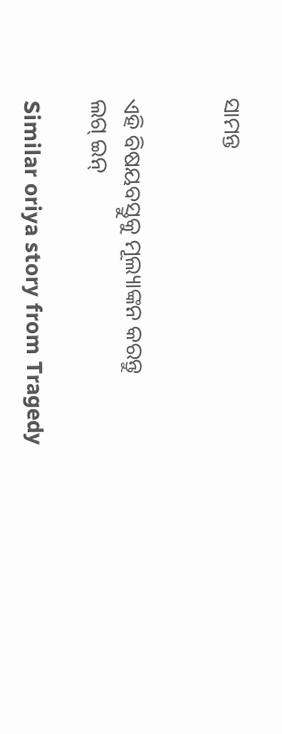ସାମନ୍ତ


ଏହି ବିଷୟବସ୍ତୁକୁ ମୂଲ୍ୟାଙ୍କନ କରନ୍ତୁ
ଲଗ୍ ଇନ୍

Similar oriya story from Tragedy